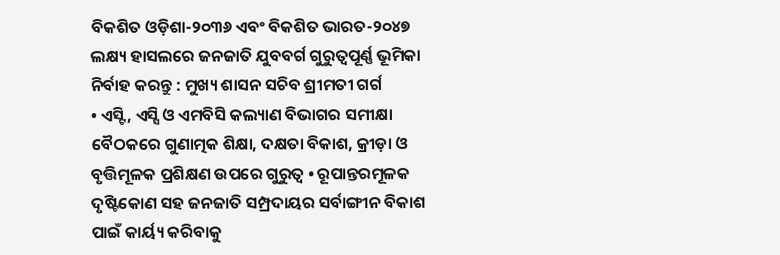ବିକଶିତ ଓଡ଼ିଶା-୨୦୩୬ ଏବଂ ବିକଶିତ ଭାରତ-୨୦୪୭ ଲକ୍ଷ୍ୟ ହାସଲରେ ଜନଜାତି ଯୁବବର୍ଗ ଗୁରୁତ୍ୱପୂର୍ଣ୍ଣ ଭୂମିକା ନିର୍ବାହ କରନ୍ତୁ : ମୁଖ୍ୟ ଶାସନ ସଚିବ ଶ୍ରୀମତୀ ଗର୍ଗ
• ଏସ୍ଟି, ଏସ୍ସି ଓ ଏମବିସି କଲ୍ୟାଣ ବିଭାଗର ସମୀକ୍ଷା ବୈଠକରେ ଗୁଣାତ୍ମକ ଶିକ୍ଷା, ଦକ୍ଷତା ବିକାଶ, କ୍ରୀଡ଼ା ଓ ବୃତ୍ତିମୂଳକ ପ୍ରଶିକ୍ଷଣ ଉପରେ ଗୁରୁତ୍ୱ • ରୂପାନ୍ତରମୂଳକ ଦୃଷ୍ଟିକୋଣ ସହ ଜନଜାତି ସମ୍ପ୍ରଦାୟର ସର୍ବାଙ୍ଗୀନ ବିକାଶ ପାଇଁ କାର୍ୟ୍ୟ କରିବାକୁ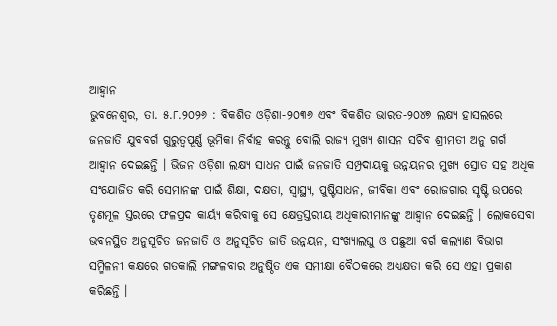ଆହ୍ୱାନ
ଭୁବନେଶ୍ୱର, ତା. ୫.୮.୨୦୨୬ : ବିକଶିତ ଓଡ଼ିଶା-୨୦୩୬ ଏବଂ ବିକଶିତ ଭାରତ-୨୦୪୭ ଲକ୍ଷ୍ୟ ହାସଲରେ ଜନଜାତି ଯୁବବର୍ଗ ଗୁରୁତ୍ୱପୂର୍ଣ୍ଣ ଭୂମିକା ନିର୍ବାହ କରନ୍ତୁ ବୋଲି ରାଜ୍ୟ ମୁଖ୍ୟ ଶାସନ ସଚିବ ଶ୍ରୀମତୀ ଅନୁ ଗର୍ଗ ଆହ୍ୱାନ ଦେଇଛନ୍ତି । ଭିଜନ ଓଡ଼ିଶା ଲକ୍ଷ୍ୟ ସାଧନ ପାଇଁ ଜନଜାତି ସମ୍ପ୍ରଦାୟକୁ ଉନ୍ନୟନର ମୁଖ୍ୟ ସ୍ରୋତ ସହ ଅଧିକ ସଂଯୋଜିତ କରି ସେମାନଙ୍କ ପାଇଁ ଶିକ୍ଷା, ଦକ୍ଷତା, ସ୍ୱାସ୍ଥ୍ୟ, ପୁଷ୍ଟିସାଧନ, ଜୀବିକା ଏବଂ ରୋଜଗାର ସୃଷ୍ଟି ଉପରେ ତୃଣମୂଳ ସ୍ତରରେ ଫଳପ୍ରଦ କାର୍ୟ୍ୟ କରିବାକୁ ସେ କ୍ଷେତ୍ରସ୍ତରୀୟ ଅଧିକାରୀମାନଙ୍କୁ ଆହ୍ୱାନ ଦେଇଛନ୍ତି । ଲୋକସେବା ଭବନସ୍ଥିତ ଅନୁସୂଚିତ ଜନଜାତି ଓ ଅନୁସୂଚିତ ଜାତି ଉନ୍ନୟନ, ସଂଖ୍ୟାଲଘୁ ଓ ପଛୁଆ ବର୍ଗ କଲ୍ୟାଣ ବିଭାଗ ସମ୍ମିଳନୀ କକ୍ଷରେ ଗତକାଲି ମଙ୍ଗଳବାର ଅନୁଷ୍ଠିତ ଏକ ସମୀକ୍ଷା ବୈଠକରେ ଅଧ୍ୟକ୍ଷତା କରି ସେ ଏହା ପ୍ରକାଶ କରିଛନ୍ତି ।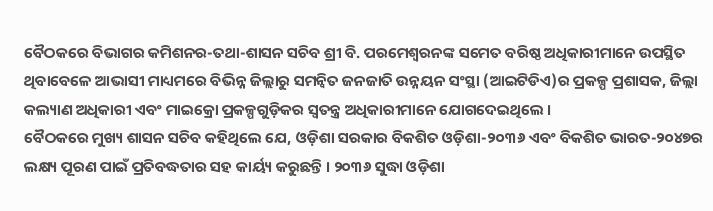ବୈଠକରେ ବିଭାଗର କମିଶନର-ତଥା-ଶାସନ ସଚିବ ଶ୍ରୀ ବି. ପରମେଶ୍ୱରନଙ୍କ ସମେତ ବରିଷ୍ଠ ଅଧିକାରୀମାନେ ଉପସ୍ଥିତ ଥିବାବେଳେ ଆଭାସୀ ମାଧ୍ୟମରେ ବିଭିନ୍ନ ଜିଲ୍ଲାରୁ ସମନ୍ୱିତ ଜନଜାତି ଉନ୍ନୟନ ସଂସ୍ଥା (ଆଇଟିଡିଏ)ର ପ୍ରକଳ୍ପ ପ୍ରଶାସକ, ଜିଲ୍ଲା କଲ୍ୟାଣ ଅଧିକାରୀ ଏବଂ ମାଇକ୍ରୋ ପ୍ରକଳ୍ପଗୁଡ଼ିକର ସ୍ୱତନ୍ତ୍ର ଅଧିକାରୀମାନେ ଯୋଗଦେଇଥିଲେ ।
ବୈଠକରେ ମୁଖ୍ୟ ଶାସନ ସଚିବ କହିଥିଲେ ଯେ, ଓଡ଼ିଶା ସରକାର ବିକଶିତ ଓଡ଼ିଶା-୨୦୩୬ ଏବଂ ବିକଶିତ ଭାରତ-୨୦୪୭ର ଲକ୍ଷ୍ୟ ପୂରଣ ପାଇଁ ପ୍ରତିବଦ୍ଧତାର ସହ କାର୍ୟ୍ୟ କରୁଛନ୍ତି । ୨୦୩୬ ସୁଦ୍ଧା ଓଡ଼ିଶା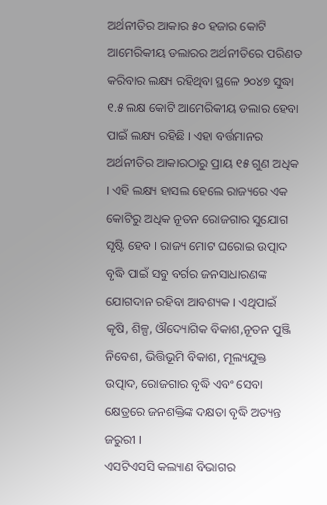ଅର୍ଥନୀତିର ଆକାର ୫୦ ହଜାର କୋଟି ଆମେରିକୀୟ ଡଲାରର ଅର୍ଥନୀତିରେ ପରିଣତ କରିବାର ଲକ୍ଷ୍ୟ ରହିଥିବା ସ୍ଥଳେ ୨୦୪୭ ସୁଦ୍ଧା ୧.୫ ଲକ୍ଷ କୋଟି ଆମେରିକୀୟ ଡଲାର ହେବା ପାଇଁ ଲକ୍ଷ୍ୟ ରହିଛି । ଏହା ବର୍ତ୍ତମାନର ଅର୍ଥନୀତିର ଆକାରଠାରୁ ପ୍ରାୟ ୧୫ ଗୁଣ ଅଧିକ । ଏହି ଲକ୍ଷ୍ୟ ହାସଲ ହେଲେ ରାଜ୍ୟରେ ଏକ କୋଟିରୁ ଅଧିକ ନୂତନ ରୋଜଗାର ସୁଯୋଗ ସୃଷ୍ଟି ହେବ । ରାଜ୍ୟ ମୋଟ ଘରୋଇ ଉତ୍ପାଦ ବୃଦ୍ଧି ପାଇଁ ସବୁ ବର୍ଗର ଜନସାଧାରଣଙ୍କ ଯୋଗଦାନ ରହିବା ଆବଶ୍ୟକ । ଏଥିପାଇଁ କୃଷି, ଶିଳ୍ପ, ଔଦ୍ୟୋଗିକ ବିକାଶ,ନୂତନ ପୁଞ୍ଜି ନିବେଶ, ଭିତ୍ତିଭୂମି ବିକାଶ, ମୂଲ୍ୟଯୁକ୍ତ ଉତ୍ପାଦ, ରୋଜଗାର ବୃଦ୍ଧି ଏବଂ ସେବା କ୍ଷେତ୍ରରେ ଜନଶକ୍ତିଙ୍କ ଦକ୍ଷତା ବୃଦ୍ଧି ଅତ୍ୟନ୍ତ ଜରୁରୀ ।
ଏସଟିଏସସି କଲ୍ୟାଣ ବିଭାଗର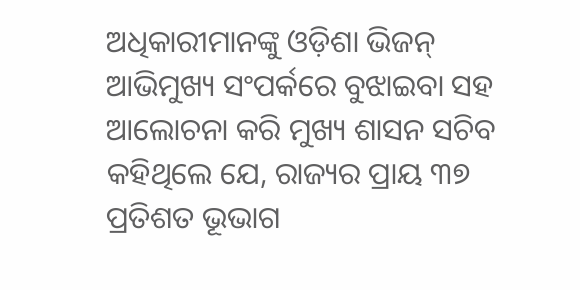ଅଧିକାରୀମାନଙ୍କୁ ଓଡ଼ିଶା ଭିଜନ୍ ଆଭିମୁଖ୍ୟ ସଂପର୍କରେ ବୁଝାଇବା ସହ ଆଲୋଚନା କରି ମୁଖ୍ୟ ଶାସନ ସଚିବ କହିଥିଲେ ଯେ, ରାଜ୍ୟର ପ୍ରାୟ ୩୭ ପ୍ରତିଶତ ଭୂଭାଗ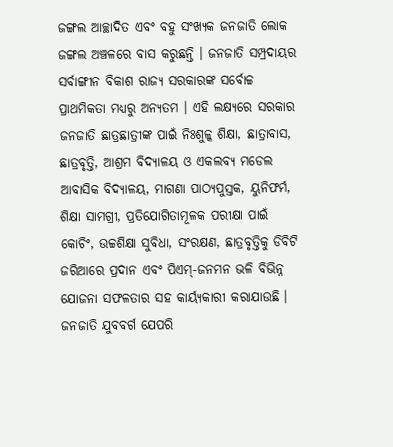ଜଙ୍ଗଲ ଆଚ୍ଛାଦିତ ଏବଂ ବହୁ ସଂଖ୍ୟକ ଜନଜାତି ଲୋକ ଜଙ୍ଗଲ ଅଞ୍ଚଳରେ ବାସ କରୁଛନ୍ତି । ଜନଜାତି ସମ୍ପ୍ରଦାୟର ସର୍ବାଙ୍ଗୀନ ବିକାଶ ରାଜ୍ୟ ସରକାରଙ୍କ ସର୍ବୋଚ୍ଚ ପ୍ରାଥମିକତା ମଧ୍ୟରୁ ଅନ୍ୟତମ । ଏହି ଲକ୍ଷ୍ୟରେ ସରକାର ଜନଜାତି ଛାତ୍ରଛାତ୍ରୀଙ୍କ ପାଇଁ ନିଃଶୁଳ୍କ ଶିକ୍ଷା, ଛାତ୍ରାବାସ, ଛାତ୍ରବୃତ୍ତି, ଆଶ୍ରମ ବିଦ୍ୟାଳୟ ଓ ଏକଲବ୍ୟ ମଡେଲ ଆବାସିକ ବିଦ୍ୟାଳୟ, ମାଗଣା ପାଠ୍ୟପୁସ୍ତକ, ୟୁନିଫର୍ମ, ଶିକ୍ଷା ସାମଗ୍ରୀ, ପ୍ରତିଯୋଗିତାମୂଳକ ପରୀକ୍ଷା ପାଇଁ କୋଚିଂ, ଉଚ୍ଚଶିକ୍ଷା ସୁବିଧା, ସଂରକ୍ଷଣ, ଛାତ୍ରବୃତ୍ତିକୁ ଡିବିଟି ଜରିଆରେ ପ୍ରଦାନ ଏବଂ ପିଏମ୍-ଜନମନ ଭଳି ବିଭିନ୍ନ ଯୋଜନା ସଫଳତାର ସହ କାର୍ୟ୍ୟକାରୀ କରାଯାଉଛି । ଜନଜାତି ଯୁବବର୍ଗ ଯେପରି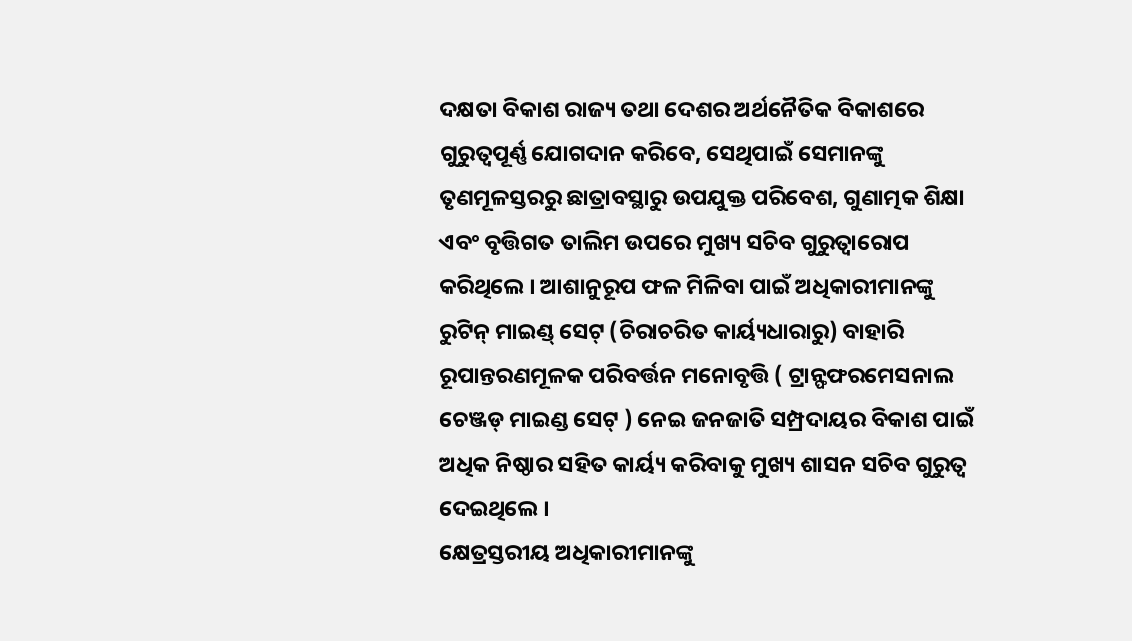ଦକ୍ଷତା ବିକାଶ ରାଜ୍ୟ ତଥା ଦେଶର ଅର୍ଥନୈତିକ ବିକାଶରେ ଗୁରୁତ୍ୱପୂର୍ଣ୍ଣ ଯୋଗଦାନ କରିବେ, ସେଥିପାଇଁ ସେମାନଙ୍କୁ ତୃଣମୂଳସ୍ତରରୁ ଛାତ୍ରାବସ୍ଥାରୁ ଉପଯୁକ୍ତ ପରିବେଶ, ଗୁଣାତ୍ମକ ଶିକ୍ଷା ଏବଂ ବୃତ୍ତିଗତ ତାଲିମ ଉପରେ ମୁଖ୍ୟ ସଚିବ ଗୁରୁତ୍ୱାରୋପ କରିଥିଲେ । ଆଶାନୁରୂପ ଫଳ ମିଳିବା ପାଇଁ ଅଧିକାରୀମାନଙ୍କୁ ରୁଟିନ୍ ମାଇଣ୍ଡ୍ ସେଟ୍ (ଚିରାଚରିତ କାର୍ୟ୍ୟଧାରାରୁ) ବାହାରି ରୂପାନ୍ତରଣମୂଳକ ପରିବର୍ତ୍ତନ ମନୋବୃତ୍ତି ( ଟ୍ରାନ୍ଫଫରମେସନାଲ ଚେଞ୍ଜଡ୍ ମାଇଣ୍ଡ ସେଟ୍ ) ନେଇ ଜନଜାତି ସମ୍ପ୍ରଦାୟର ବିକାଶ ପାଇଁ ଅଧିକ ନିଷ୍ଠାର ସହିତ କାର୍ୟ୍ୟ କରିବାକୁ ମୁଖ୍ୟ ଶାସନ ସଚିବ ଗୁରୁତ୍ୱ ଦେଇଥିଲେ ।
କ୍ଷେତ୍ରସ୍ତରୀୟ ଅଧିକାରୀମାନଙ୍କୁ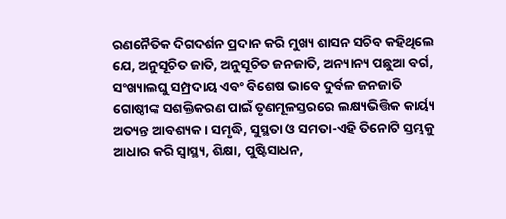ରଣନୈତିକ ଦିଗଦର୍ଶନ ପ୍ରଦାନ କରି ମୁଖ୍ୟ ଶାସନ ସଚିବ କହିଥିଲେ ଯେ, ଅନୁସୂଚିତ ଜାତି, ଅନୁସୂଚିତ ଜନଜାତି, ଅନ୍ୟାନ୍ୟ ପଛୁଆ ବର୍ଗ, ସଂଖ୍ୟାଲଘୁ ସମ୍ପ୍ରଦାୟ ଏବଂ ବିଶେଷ ଭାବେ ଦୁର୍ବଳ ଜନଜାତି ଗୋଷ୍ଠୀଙ୍କ ସଶକ୍ତିକରଣ ପାଇଁ ତୃଣମୂଳସ୍ତରରେ ଲକ୍ଷ୍ୟଭିତ୍ତିକ କାର୍ୟ୍ୟ ଅତ୍ୟନ୍ତ ଆବଶ୍ୟକ । ସମୃଦ୍ଧି, ସୁସ୍ଥତା ଓ ସମତା-ଏହି ତିନୋଟି ସ୍ତମ୍ଭକୁ ଆଧାର କରି ସ୍ୱାସ୍ଥ୍ୟ, ଶିକ୍ଷା, ପୁଷ୍ଟିସାଧନ,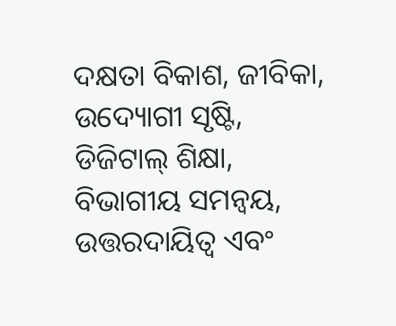ଦକ୍ଷତା ବିକାଶ, ଜୀବିକା, ଉଦ୍ୟୋଗୀ ସୃଷ୍ଟି, ଡିଜିଟାଲ୍ ଶିକ୍ଷା, ବିଭାଗୀୟ ସମନ୍ୱୟ, ଉତ୍ତରଦାୟିତ୍ୱ ଏବଂ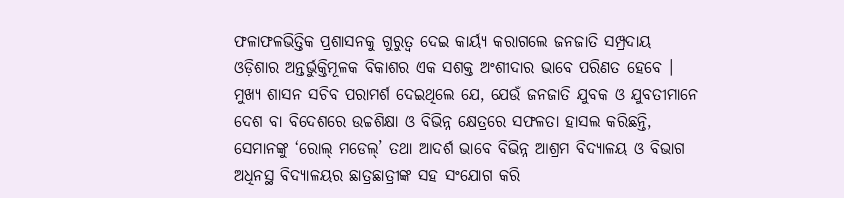ଫଳାଫଳଭିତ୍ତିକ ପ୍ରଶାସନକୁ ଗୁରୁତ୍ୱ ଦେଇ କାର୍ୟ୍ୟ କରାଗଲେ ଜନଜାତି ସମ୍ପ୍ରଦାୟ ଓଡ଼ିଶାର ଅନ୍ତର୍ଭୁକ୍ତିମୂଳକ ବିକାଶର ଏକ ସଶକ୍ତ ଅଂଶୀଦାର ଭାବେ ପରିଣତ ହେବେ ।
ମୁଖ୍ୟ ଶାସନ ସଚିବ ପରାମର୍ଶ ଦେଇଥିଲେ ଯେ, ଯେଉଁ ଜନଜାତି ଯୁବକ ଓ ଯୁବତୀମାନେ ଦେଶ ବା ବିଦେଶରେ ଉଚ୍ଚଶିକ୍ଷା ଓ ବିଭିନ୍ନ କ୍ଷେତ୍ରରେ ସଫଳତା ହାସଲ କରିଛନ୍ତି, ସେମାନଙ୍କୁ ‘ରୋଲ୍ ମଡେଲ୍’ ତଥା ଆଦର୍ଶ ଭାବେ ବିଭିନ୍ନ ଆଶ୍ରମ ବିଦ୍ୟାଳୟ ଓ ବିଭାଗ ଅଧିନସ୍ଥ ବିଦ୍ୟାଳୟର ଛାତ୍ରଛାତ୍ରୀଙ୍କ ସହ ସଂଯୋଗ କରି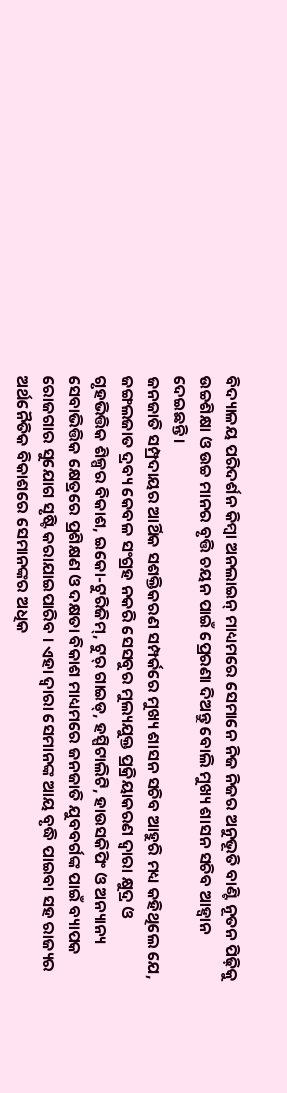ବିଦ୍ୟାଳୟ ପରିଦର୍ଶନ କିମ୍ବା ଅନଲାଇନ୍ ମାଧ୍ୟମରେ ସେମାନେ ନିଜ ନିଜର ଅନୁଭୂତି ବାଣ୍ଟି ନୂତନ ପିଢ଼ିକୁ ଉଚ୍ଚଶିକ୍ଷା ଓ ଉଚ୍ଚ ମାନର ବୃତ୍ତି ଚୟନ ପାଇଁ ପ୍ରେରଣା ଦିଅନ୍ତୁ ବୋଲି ମୁଖ୍ୟ ଶାସନ ସଚିବ ଆହ୍ୱାନ ଦେଇଛନ୍ତି ।
ଜନଜାତି ସମ୍ପ୍ରଦାୟର ଆର୍ଥିକ ସଶକ୍ତିକରଣ ସମ୍ପର୍କରେ ମୁଖ୍ୟ ଶାସନ ସଚିବ ଆହୁରି ମଧ୍ୟ କହିଥିଲେ ଯେ, ଜଙ୍ଗଲଜାତ ଦ୍ରବ୍ୟ କେବଳ ସଂଗ୍ରହ ନକରି ସେସବୁର ମୁଲ୍ୟଯୁକ୍ତ ପ୍ରକ୍ରିୟାକରଣ ଦ୍ୱାରା କ୍ଷୁଦ୍ର ଓ ଗୃହଭିତ୍ତିକ ଶିଳ୍ପର ବିକାଶ, ଇକୋ-ଟୁରିଜିମ୍, ଟୁର୍ ଗାଇଡ୍, ହସ୍ପିଟାଲିଟି, ହାଉସକିପିଂ ଓ ଅନ୍ୟାନ୍ୟ ସେବାଭିତ୍ତିକ କ୍ଷେତ୍ରରେ ପ୍ରଶିକ୍ଷଣ ଓ ଦକ୍ଷତା ବିକାଶ ମାଧ୍ୟମରେ ଜନଜାତି ଯୁବବର୍ଗଙ୍କ ପାଇଁ ବ୍ୟାପକ ରୋଜଗାର ସୁଯୋଗ ସୃଷ୍ଟି କରାଯାଇପାରିବ । ଏହା ଦ୍ୱାରା ସେମାନଙ୍କ ଆୟ ବୃଦ୍ଧି ପାଇବା ସହ ରାଜ୍ୟର ଅର୍ଥନୈତିକ ବିକାଶରେ ସେମାନଙ୍କର ଅଧିକ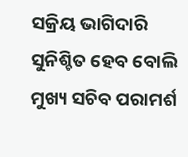ସକ୍ରିୟ ଭାଗିଦାରି ସୁନିଶ୍ଚିତ ହେବ ବୋଲି ମୁଖ୍ୟ ସଚିବ ପରାମର୍ଶ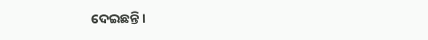ଦେଇଛନ୍ତି ।